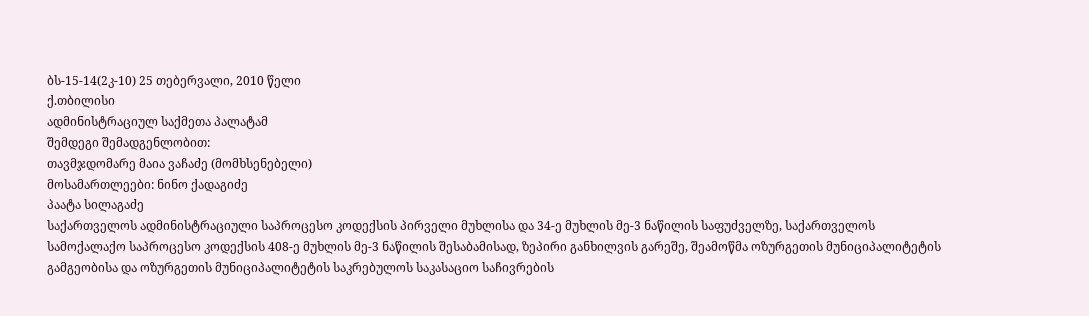ბს-15-14(2კ-10) 25 თებერვალი, 2010 წელი
ქ.თბილისი
ადმინისტრაციულ საქმეთა პალატამ
შემდეგი შემადგენლობით:
თავმჯდომარე მაია ვაჩაძე (მომხსენებელი)
მოსამართლეები: ნინო ქადაგიძე
პაატა სილაგაძე
საქართველოს ადმინისტრაციული საპროცესო კოდექსის პირველი მუხლისა და 34-ე მუხლის მე-3 ნაწილის საფუძველზე, საქართველოს სამოქალაქო საპროცესო კოდექსის 408-ე მუხლის მე-3 ნაწილის შესაბამისად, ზეპირი განხილვის გარეშე, შეამოწმა ოზურგეთის მუნიციპალიტეტის გამგეობისა და ოზურგეთის მუნიციპალიტეტის საკრებულოს საკასაციო საჩივრების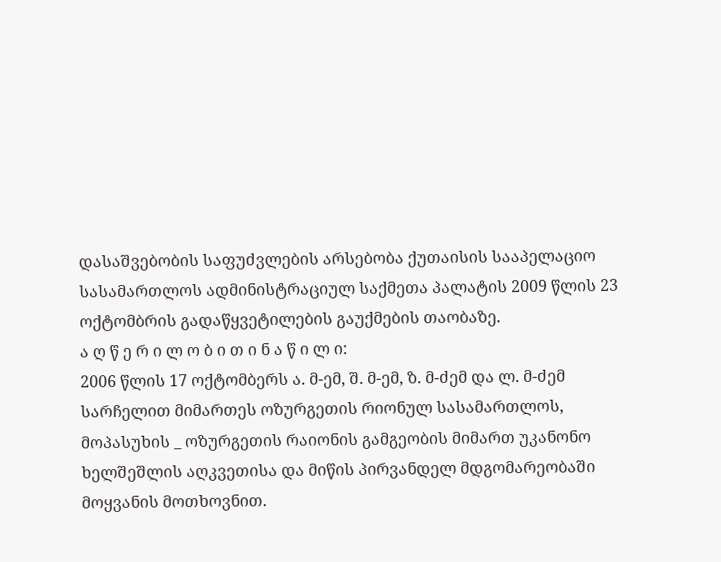დასაშვებობის საფუძვლების არსებობა ქუთაისის სააპელაციო სასამართლოს ადმინისტრაციულ საქმეთა პალატის 2009 წლის 23 ოქტომბრის გადაწყვეტილების გაუქმების თაობაზე.
ა ღ წ ე რ ი ლ ო ბ ი თ ი ნ ა წ ი ლ ი:
2006 წლის 17 ოქტომბერს ა. მ-ემ, შ. მ-ემ, ზ. მ-ძემ და ლ. მ-ძემ სარჩელით მიმართეს ოზურგეთის რიონულ სასამართლოს, მოპასუხის _ ოზურგეთის რაიონის გამგეობის მიმართ უკანონო ხელშეშლის აღკვეთისა და მიწის პირვანდელ მდგომარეობაში მოყვანის მოთხოვნით.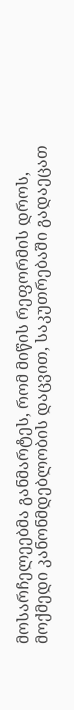მოსარჩელეებმა განმარტეს, რომ მიწის რეფორმის დროს, მოქმედი კანონმდებლობის დაცვით, საკუთრებაში გადაეცათ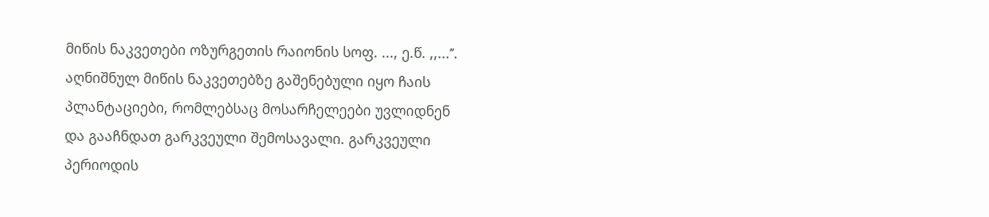მიწის ნაკვეთები ოზურგეთის რაიონის სოფ. ..., ე.წ. ,,...’’. აღნიშნულ მიწის ნაკვეთებზე გაშენებული იყო ჩაის პლანტაციები, რომლებსაც მოსარჩელეები უვლიდნენ და გააჩნდათ გარკვეული შემოსავალი. გარკვეული პერიოდის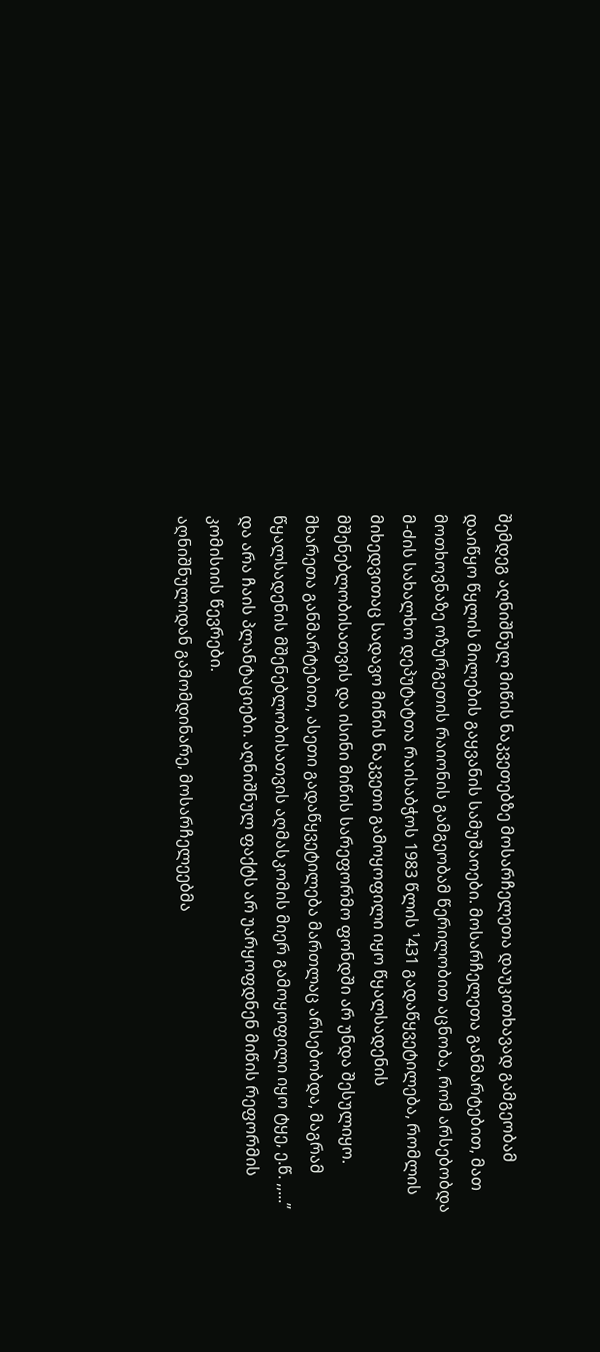შემდეგ აღნიშნულ მიწის ნაკვეთებზე მოსარჩელეთა დაუკითხავად გამგეობამ დაიწყო წყლის მილების გაყვანის სამუშაოები. მოსარჩელეთა განმარტებით, მათ მოთხოვნაზე ოზურგეთის რაიონის გამგეობამ წერილობით აცნობა, რომ არსებობდა მ-ძის სახალხო დეპუტატთა რაისაბჭოს 1983 წლის ¹431 გადაწყვეტილება, რომლის მიხედვითაც სადავო მიწის ნაკვეთი გამოყოფილი იყო წყალსადენის მშენებლობისათვის და ისინი მიწის სარეფორმო ფონდში არ უნდა შესულიყო.
მხარეთა განმარტებით, ასეთი გადაწყვეტილება მართლაც არსებობდა, მაგრამ წყალსადენის მშენებლობისათვის აღმასკომის მიერ გამოყოფილი იყო ტყე, ე.წ. ,,...’’ და არა ჩაის პლანტაციები. აღნიშნულ ფაქტს არ უარყოფდნენ მიწის რეფორმის კომისიის წევრები.
აღნიშნულიდან გამომდინარე, მოსარჩელეებმა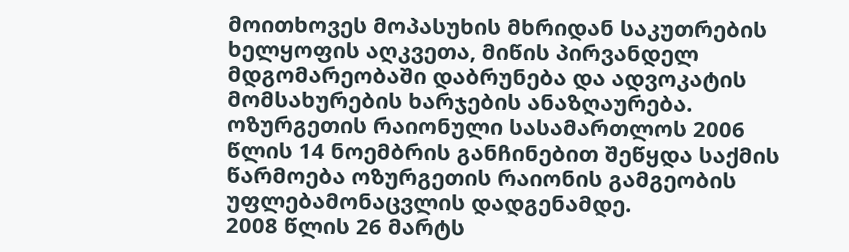მოითხოვეს მოპასუხის მხრიდან საკუთრების ხელყოფის აღკვეთა, მიწის პირვანდელ მდგომარეობაში დაბრუნება და ადვოკატის მომსახურების ხარჯების ანაზღაურება.
ოზურგეთის რაიონული სასამართლოს 2006 წლის 14 ნოემბრის განჩინებით შეწყდა საქმის წარმოება ოზურგეთის რაიონის გამგეობის უფლებამონაცვლის დადგენამდე.
2008 წლის 26 მარტს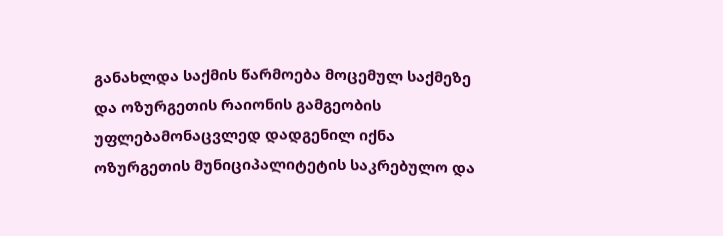განახლდა საქმის წარმოება მოცემულ საქმეზე და ოზურგეთის რაიონის გამგეობის უფლებამონაცვლედ დადგენილ იქნა ოზურგეთის მუნიციპალიტეტის საკრებულო და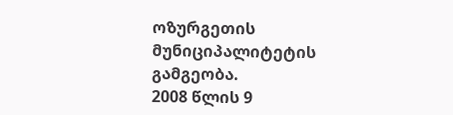ოზურგეთის მუნიციპალიტეტის გამგეობა.
2008 წლის 9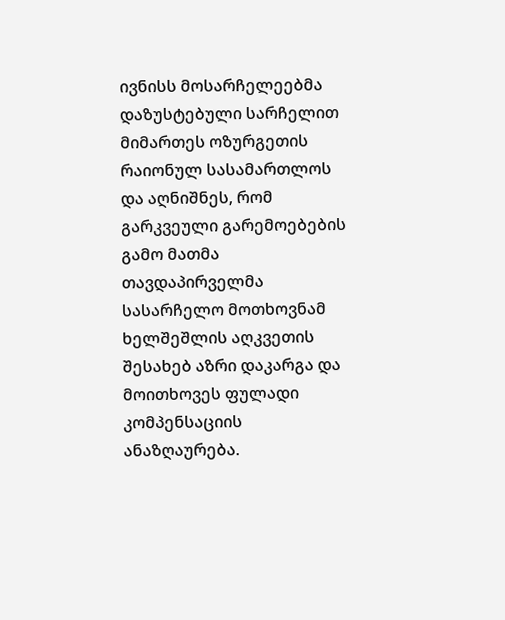ივნისს მოსარჩელეებმა დაზუსტებული სარჩელით მიმართეს ოზურგეთის რაიონულ სასამართლოს და აღნიშნეს, რომ გარკვეული გარემოებების გამო მათმა თავდაპირველმა სასარჩელო მოთხოვნამ ხელშეშლის აღკვეთის შესახებ აზრი დაკარგა და მოითხოვეს ფულადი კომპენსაციის ანაზღაურება.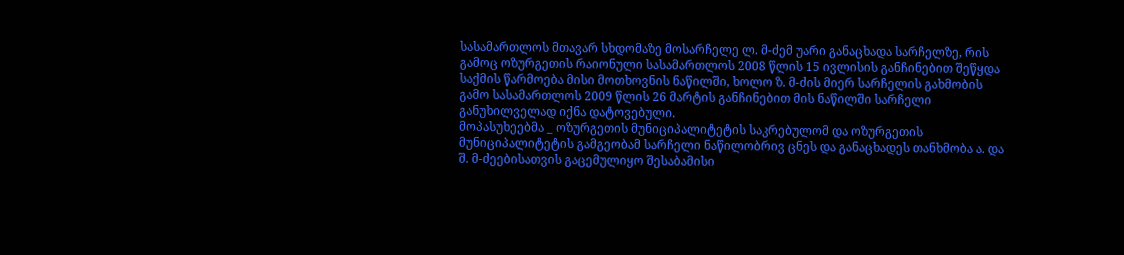სასამართლოს მთავარ სხდომაზე მოსარჩელე ლ. მ-ძემ უარი განაცხადა სარჩელზე, რის გამოც ოზურგეთის რაიონული სასამართლოს 2008 წლის 15 ივლისის განჩინებით შეწყდა საქმის წარმოება მისი მოთხოვნის ნაწილში, ხოლო ზ. მ-ძის მიერ სარჩელის გახმობის გამო სასამართლოს 2009 წლის 26 მარტის განჩინებით მის ნაწილში სარჩელი განუხილველად იქნა დატოვებული.
მოპასუხეებმა _ ოზურგეთის მუნიციპალიტეტის საკრებულომ და ოზურგეთის მუნიციპალიტეტის გამგეობამ სარჩელი ნაწილობრივ ცნეს და განაცხადეს თანხმობა ა. და შ. მ-ძეებისათვის გაცემულიყო შესაბამისი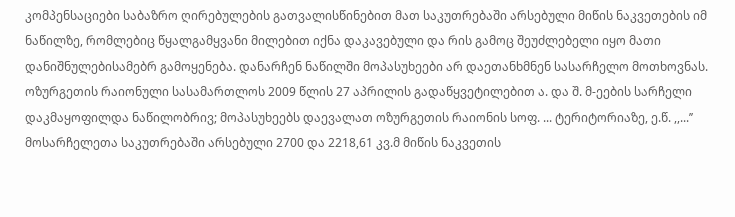კომპენსაციები საბაზრო ღირებულების გათვალისწინებით მათ საკუთრებაში არსებული მიწის ნაკვეთების იმ ნაწილზე, რომლებიც წყალგამყვანი მილებით იქნა დაკავებული და რის გამოც შეუძლებელი იყო მათი დანიშნულებისამებრ გამოყენება. დანარჩენ ნაწილში მოპასუხეები არ დაეთანხმნენ სასარჩელო მოთხოვნას.
ოზურგეთის რაიონული სასამართლოს 2009 წლის 27 აპრილის გადაწყვეტილებით ა. და შ. მ-ეების სარჩელი დაკმაყოფილდა ნაწილობრივ; მოპასუხეებს დაევალათ ოზურგეთის რაიონის სოფ. ... ტერიტორიაზე, ე.წ. ,,...’’ მოსარჩელეთა საკუთრებაში არსებული 2700 და 2218,61 კვ.მ მიწის ნაკვეთის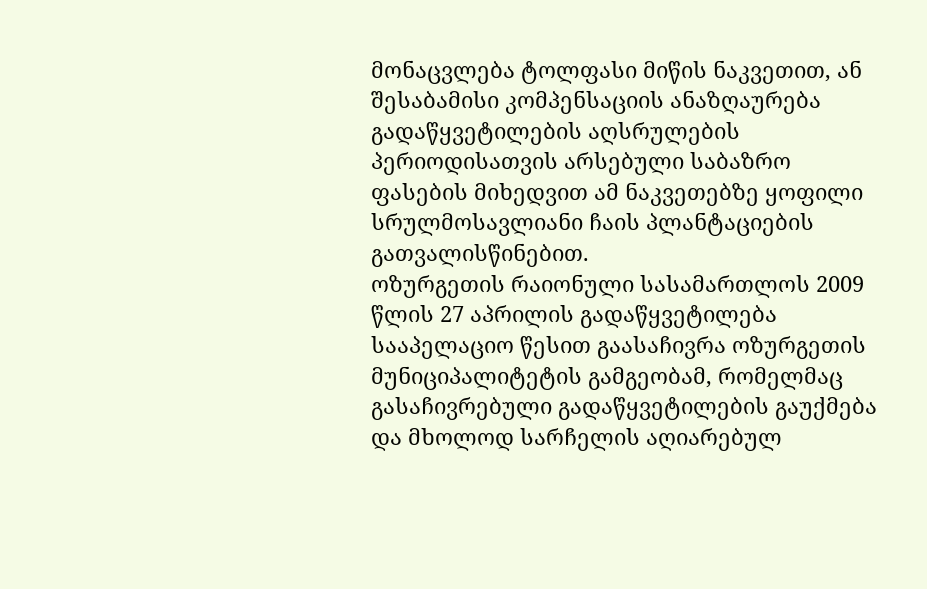მონაცვლება ტოლფასი მიწის ნაკვეთით, ან შესაბამისი კომპენსაციის ანაზღაურება გადაწყვეტილების აღსრულების პერიოდისათვის არსებული საბაზრო ფასების მიხედვით ამ ნაკვეთებზე ყოფილი სრულმოსავლიანი ჩაის პლანტაციების გათვალისწინებით.
ოზურგეთის რაიონული სასამართლოს 2009 წლის 27 აპრილის გადაწყვეტილება სააპელაციო წესით გაასაჩივრა ოზურგეთის მუნიციპალიტეტის გამგეობამ, რომელმაც გასაჩივრებული გადაწყვეტილების გაუქმება და მხოლოდ სარჩელის აღიარებულ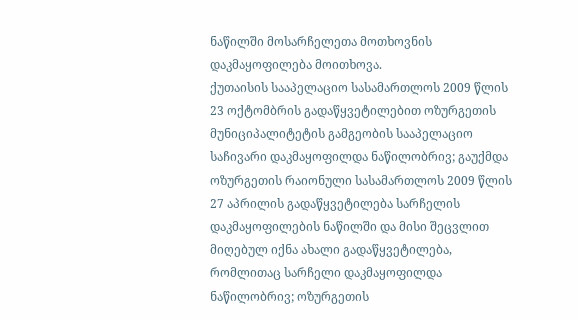ნაწილში მოსარჩელეთა მოთხოვნის დაკმაყოფილება მოითხოვა.
ქუთაისის სააპელაციო სასამართლოს 2009 წლის 23 ოქტომბრის გადაწყვეტილებით ოზურგეთის მუნიციპალიტეტის გამგეობის სააპელაციო საჩივარი დაკმაყოფილდა ნაწილობრივ; გაუქმდა ოზურგეთის რაიონული სასამართლოს 2009 წლის 27 აპრილის გადაწყვეტილება სარჩელის დაკმაყოფილების ნაწილში და მისი შეცვლით მიღებულ იქნა ახალი გადაწყვეტილება, რომლითაც სარჩელი დაკმაყოფილდა ნაწილობრივ; ოზურგეთის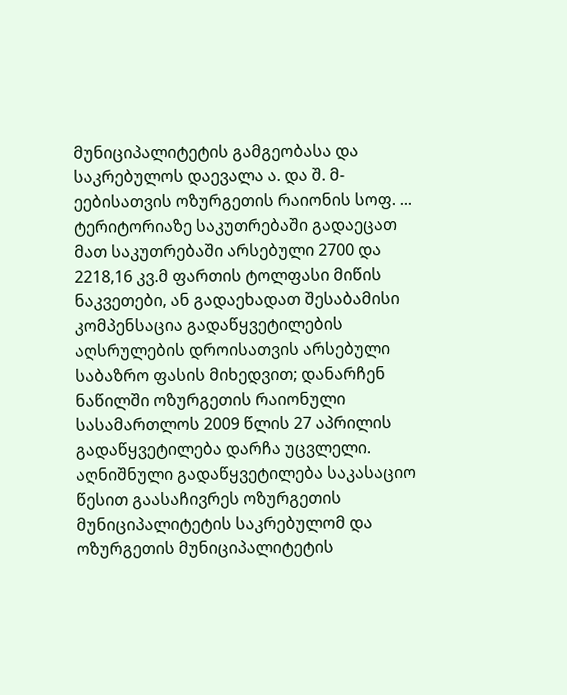მუნიციპალიტეტის გამგეობასა და საკრებულოს დაევალა ა. და შ. მ-ეებისათვის ოზურგეთის რაიონის სოფ. ... ტერიტორიაზე საკუთრებაში გადაეცათ მათ საკუთრებაში არსებული 2700 და 2218,16 კვ.მ ფართის ტოლფასი მიწის ნაკვეთები, ან გადაეხადათ შესაბამისი კომპენსაცია გადაწყვეტილების აღსრულების დროისათვის არსებული საბაზრო ფასის მიხედვით; დანარჩენ ნაწილში ოზურგეთის რაიონული სასამართლოს 2009 წლის 27 აპრილის გადაწყვეტილება დარჩა უცვლელი.
აღნიშნული გადაწყვეტილება საკასაციო წესით გაასაჩივრეს ოზურგეთის მუნიციპალიტეტის საკრებულომ და ოზურგეთის მუნიციპალიტეტის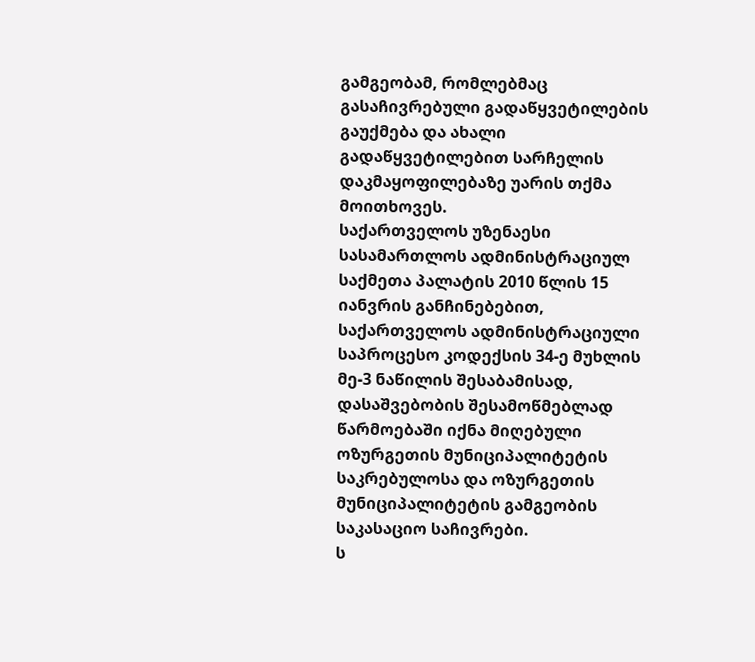გამგეობამ, რომლებმაც გასაჩივრებული გადაწყვეტილების გაუქმება და ახალი გადაწყვეტილებით სარჩელის დაკმაყოფილებაზე უარის თქმა მოითხოვეს.
საქართველოს უზენაესი სასამართლოს ადმინისტრაციულ საქმეთა პალატის 2010 წლის 15 იანვრის განჩინებებით, საქართველოს ადმინისტრაციული საპროცესო კოდექსის 34-ე მუხლის მე-3 ნაწილის შესაბამისად, დასაშვებობის შესამოწმებლად წარმოებაში იქნა მიღებული ოზურგეთის მუნიციპალიტეტის საკრებულოსა და ოზურგეთის მუნიციპალიტეტის გამგეობის საკასაციო საჩივრები.
ს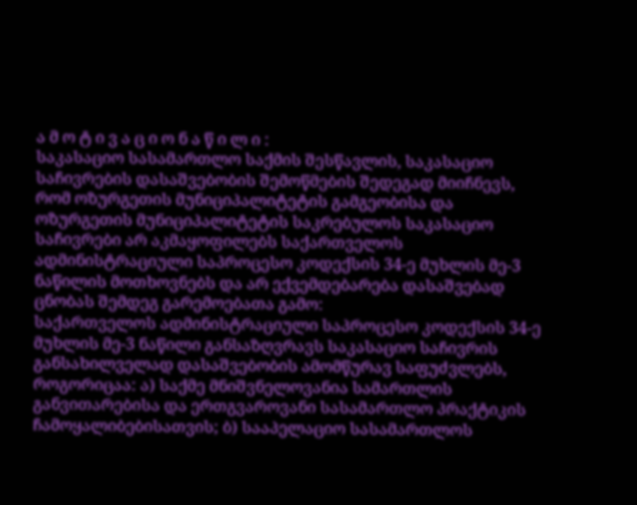ა მ ო ტ ი ვ ა ც ი ო ნ ა წ ი ლ ი :
საკასაციო სასამართლო საქმის შესწავლის, საკასაციო საჩივრების დასაშვებობის შემოწმების შედეგად მიიჩნევს, რომ ოზურგეთის მუნიციპალიტეტის გამგეობისა და ოზურგეთის მუნიციპალიტეტის საკრებულოს საკასაციო საჩივრები არ აკმაყოფილებს საქართველოს ადმინისტრაციული საპროცესო კოდექსის 34-ე მუხლის მე-3 ნაწილის მოთხოვნებს და არ ექვემდებარება დასაშვებად ცნობას შემდეგ გარემოებათა გამო:
საქართველოს ადმინისტრაციული საპროცესო კოდექსის 34-ე მუხლის მე-3 ნაწილი განსაზღვრავს საკასაციო საჩივრის განსახილველად დასაშვებობის ამომწურავ საფუძვლებს, როგორიცაა: ა) საქმე მნიშვნელოვანია სამართლის განვითარებისა და ერთგვაროვანი სასამართლო პრაქტიკის ჩამოყალიბებისათვის; ბ) სააპელაციო სასამართლოს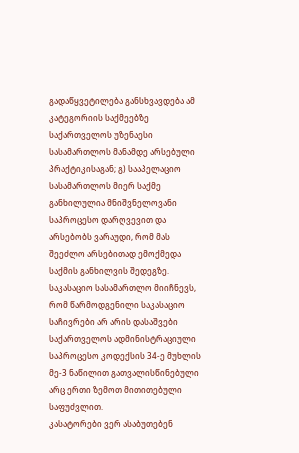გადაწყვეტილება განსხვავდება ამ კატეგორიის საქმეებზე საქართველოს უზენაესი სასამართლოს მანამდე არსებული პრაქტიკისაგან; გ) სააპელაციო სასამართლოს მიერ საქმე განხილულია მნიშვნელოვანი საპროცესო დარღვევით და არსებობს ვარაუდი, რომ მას შეეძლო არსებითად ემოქმედა საქმის განხილვის შედეგზე.
საკასაციო სასამართლო მიიჩნევს, რომ წარმოდგენილი საკასაციო საჩივრები არ არის დასაშვები საქართველოს ადმინისტრაციული საპროცესო კოდექსის 34-ე მუხლის მე-3 ნაწილით გათვალისწინებული არც ერთი ზემოთ მითითებული საფუძვლით.
კასატორები ვერ ასაბუთებენ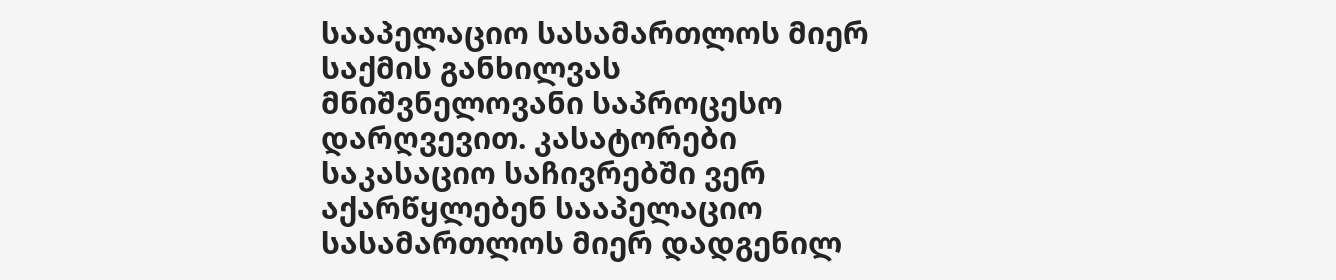სააპელაციო სასამართლოს მიერ საქმის განხილვას მნიშვნელოვანი საპროცესო დარღვევით. კასატორები საკასაციო საჩივრებში ვერ აქარწყლებენ სააპელაციო სასამართლოს მიერ დადგენილ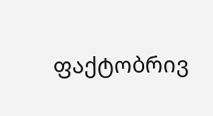ფაქტობრივ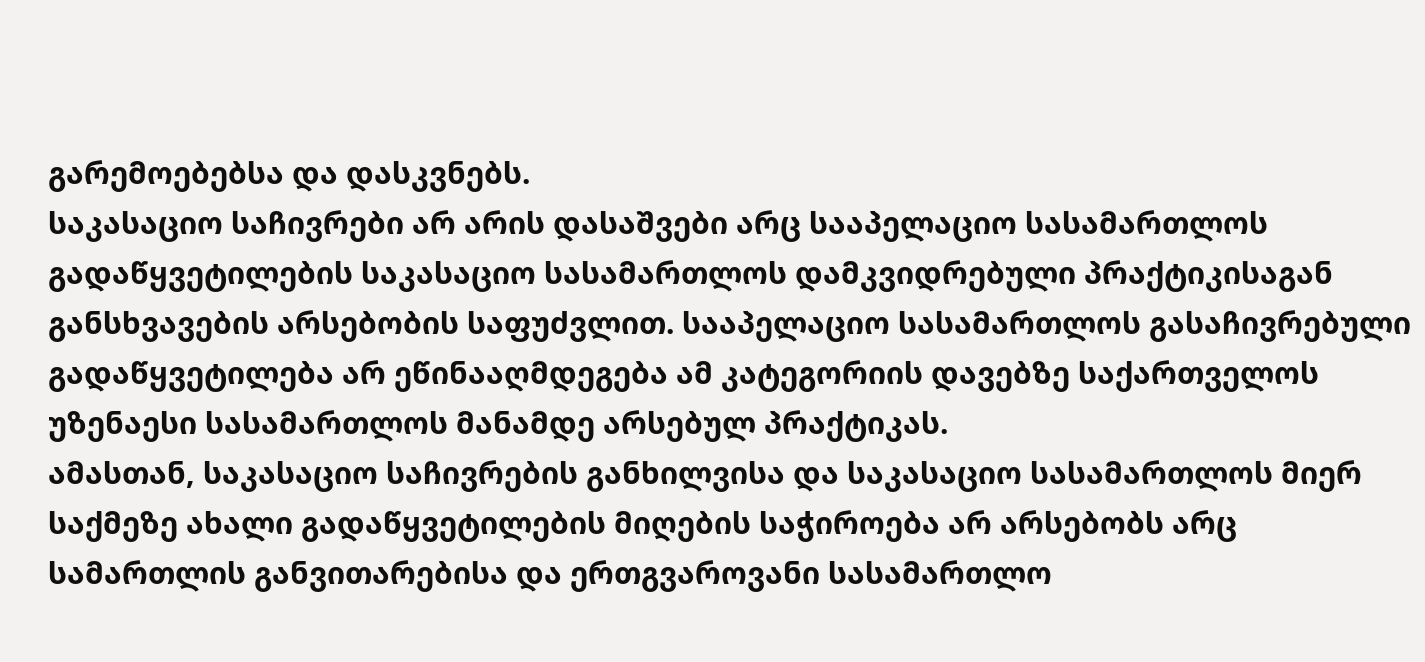გარემოებებსა და დასკვნებს.
საკასაციო საჩივრები არ არის დასაშვები არც სააპელაციო სასამართლოს გადაწყვეტილების საკასაციო სასამართლოს დამკვიდრებული პრაქტიკისაგან განსხვავების არსებობის საფუძვლით. სააპელაციო სასამართლოს გასაჩივრებული გადაწყვეტილება არ ეწინააღმდეგება ამ კატეგორიის დავებზე საქართველოს უზენაესი სასამართლოს მანამდე არსებულ პრაქტიკას.
ამასთან, საკასაციო საჩივრების განხილვისა და საკასაციო სასამართლოს მიერ საქმეზე ახალი გადაწყვეტილების მიღების საჭიროება არ არსებობს არც სამართლის განვითარებისა და ერთგვაროვანი სასამართლო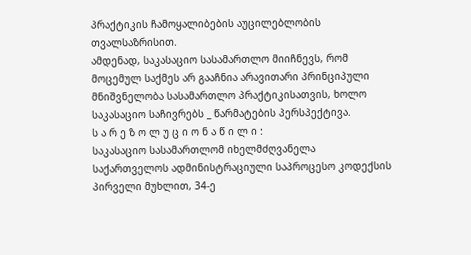პრაქტიკის ჩამოყალიბების აუცილებლობის თვალსაზრისით.
ამდენად, საკასაციო სასამართლო მიიჩნევს, რომ მოცემულ საქმეს არ გააჩნია არავითარი პრინციპული მნიშვნელობა სასამართლო პრაქტიკისათვის, ხოლო საკასაციო საჩივრებს _ წარმატების პერსპექტივა.
ს ა რ ე ზ ო ლ უ ც ი ო ნ ა წ ი ლ ი :
საკასაციო სასამართლომ იხელმძღვანელა საქართველოს ადმინისტრაციული საპროცესო კოდექსის პირველი მუხლით, 34-ე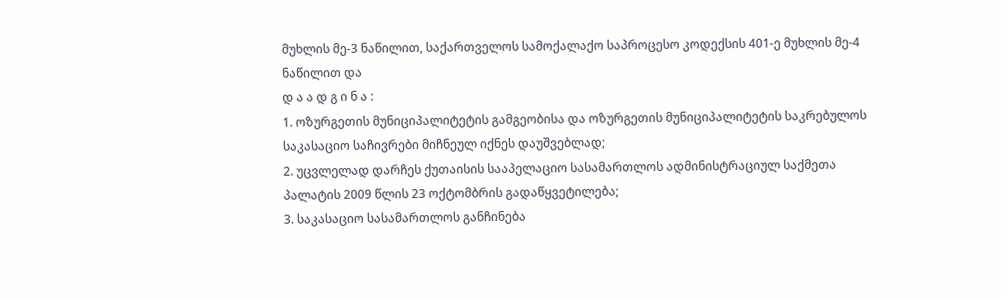მუხლის მე-3 ნაწილით, საქართველოს სამოქალაქო საპროცესო კოდექსის 401-ე მუხლის მე-4 ნაწილით და
დ ა ა დ გ ი ნ ა :
1. ოზურგეთის მუნიციპალიტეტის გამგეობისა და ოზურგეთის მუნიციპალიტეტის საკრებულოს საკასაციო საჩივრები მიჩნეულ იქნეს დაუშვებლად;
2. უცვლელად დარჩეს ქუთაისის სააპელაციო სასამართლოს ადმინისტრაციულ საქმეთა პალატის 2009 წლის 23 ოქტომბრის გადაწყვეტილება;
3. საკასაციო სასამართლოს განჩინება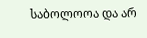საბოლოოა და არ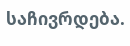საჩივრდება.